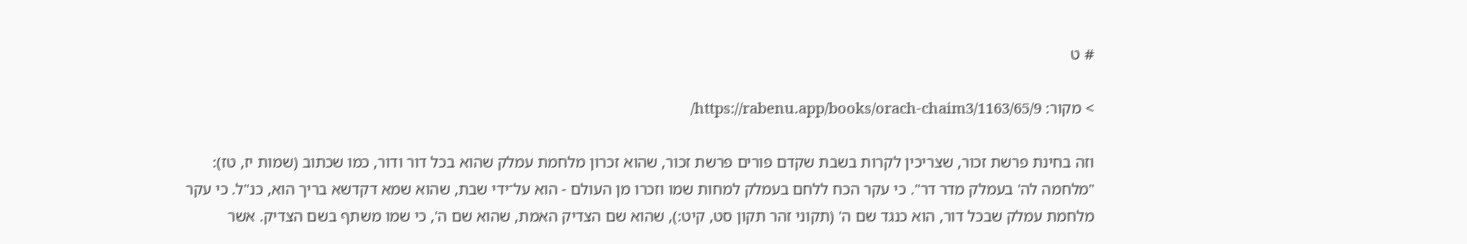# ט

> מקור: https://rabenu.app/books/orach-chaim3/1163/65/9/

וזה בחינת פרשת זכור, שצריכין לקרות בשבת שקדם פורים פרשת זכור, שהוא זכרון מלחמת עמלק שהוא בכל דור ודור, כמו שכתוב (שמות יז, טז): "מלחמה לה' בעמלק מדר דר". כי עקר הכח ללחם בעמלק למחות שמו וזכרו מן העולם - הוא על־ידי שבת, שהוא שמא דקדשא בריך הוא, כנ"ל. כי עקר מלחמת עמלק שבכל דור, הוא כנגד שם ה' (תקוני זהר תקון סט, קיט:), שהוא שם הצדיק האמת, שהוא שם ה', כי שמו משתף בשם הצדיק. אשר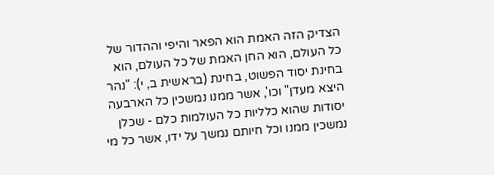הצדיק הזה האמת הוא הפאר והיפי וההדור של כל העולם, הוא החן האמת של כל העולם, הוא בחינת יסוד הפשוט, בחינת (בראשית ב, י): "נהר היצא מעדן" וכו', אשר ממנו נמשכין כל הארבעה יסודות שהוא כלליות כל העולמות כלם - שכלן נמשכין ממנו וכל חיותם נמשך על ידו, אשר כל מי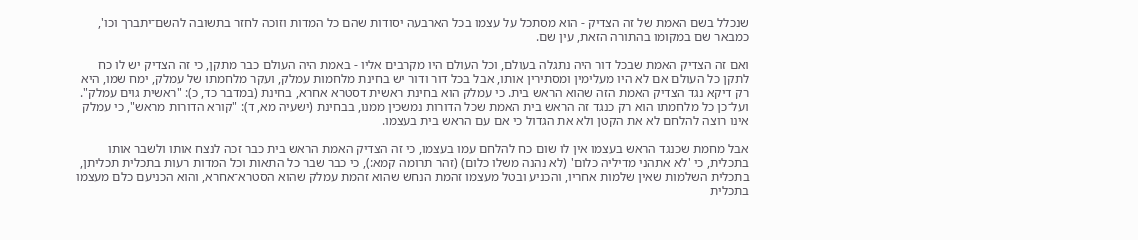שנכלל בשם האמת של זה הצדיק - הוא מסתכל על עצמו בכל הארבעה יסודות שהם כל המדות וזוכה לחזר בתשובה להשם־יתברך וכו', כמבאר שם במקומו בהתורה הזאת, עין שם.

ואם זה הצדיק האמת שבכל דור היה נתגלה בעולם, וכל העולם היו מקרבים אליו - באמת היה העולם כבר מתקן, כי זה הצדיק יש לו כח לתקן כל העולם אם לא היו מעלימין ומסתירין אותו, אבל בכל דור ודור יש בחינת מלחמות עמלק, ועקר מלחמתו של עמלק, ימח שמו, היא רק דיקא נגד הצדיק האמת הזה שהוא הראש בית. כי עמלק הוא בחינת ראשית דסטרא אחרא, בחינת (במדבר כד, כ): "ראשית גוים עמלק". ועל־כן כל מלחמתו הוא רק כנגד זה הראש בית האמת שכל הדורות נמשכין ממנו, בבחינת (ישעיה מא, ד): "קורא הדורות מראש", כי עמלק אינו רוצה להלחם לא את הקטן ולא את הגדול כי אם עם הראש בית בעצמו.

אבל מחמת שכנגד הראש בעצמו אין לו שום כח להלחם עמו בעצמו, כי זה הצדיק האמת הראש בית כבר זכה לנצח אותו ולשבר אותו בתכלית, כי 'לא אתהני מדיליה כלום' (לא נהנה משלו כלום) (זהר תרומה קמא:), כי כבר שבר כל התאות וכל המדות רעות בתכלית תכליתן, בתכלית השלמות שאין שלמות אחריו, והכניע ובטל מעצמו זהמת הנחש שהוא זהמת עמלק שהוא הסטרא־אחרא, והוא הכניעם כלם מעצמו בתכלית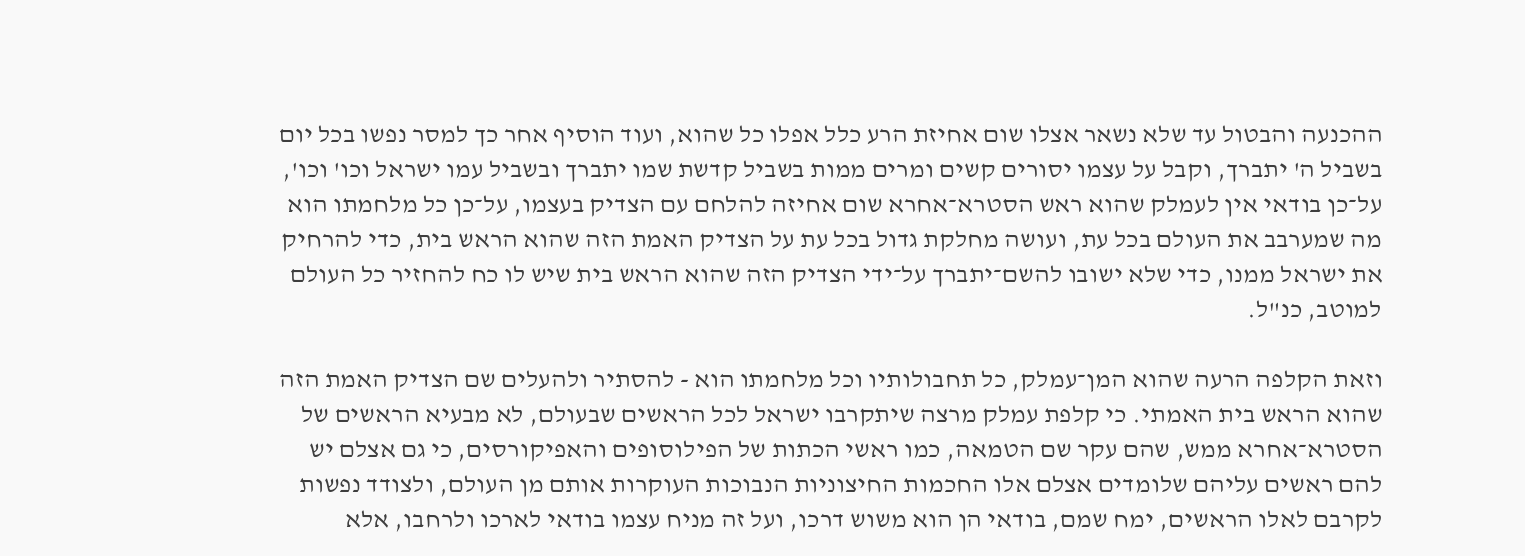ההכנעה והבטול עד שלא נשאר אצלו שום אחיזת הרע כלל אפלו כל שהוא, ועוד הוסיף אחר כך למסר נפשו בכל יום בשביל ה' יתברך, וקבל על עצמו יסורים קשים ומרים ממות בשביל קדשת שמו יתברך ובשביל עמו ישראל וכו' וכו', על־כן בודאי אין לעמלק שהוא ראש הסטרא־אחרא שום אחיזה להלחם עם הצדיק בעצמו, על־כן כל מלחמתו הוא מה שמערבב את העולם בכל עת, ועושה מחלקת גדול בכל עת על הצדיק האמת הזה שהוא הראש בית, כדי להרחיק את ישראל ממנו, כדי שלא ישובו להשם־יתברך על־ידי הצדיק הזה שהוא הראש בית שיש לו כח להחזיר כל העולם למוטב, כנ"ל.

וזאת הקלפה הרעה שהוא המן־עמלק, כל תחבולותיו וכל מלחמתו הוא - להסתיר ולהעלים שם הצדיק האמת הזה שהוא הראש בית האמתי. כי קלפת עמלק מרצה שיתקרבו ישראל לכל הראשים שבעולם, לא מבעיא הראשים של הסטרא־אחרא ממש, שהם עקר שם הטמאה, כמו ראשי הכתות של הפילוסופים והאפיקורסים, כי גם אצלם יש להם ראשים עליהם שלומדים אצלם אלו החכמות החיצוניות הנבוכות העוקרות אותם מן העולם, ולצודד נפשות לקרבם לאלו הראשים, ימח שמם, בודאי הן הוא משוש דרכו, ועל זה מניח עצמו בודאי לארכו ולרחבו, אלא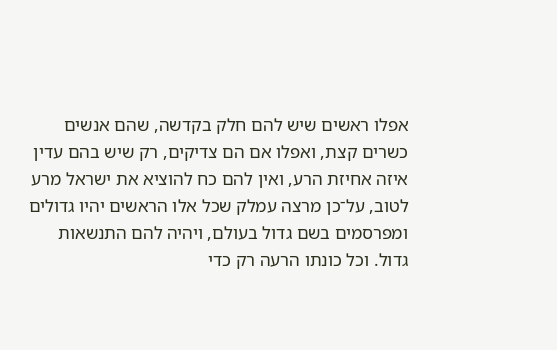אפלו ראשים שיש להם חלק בקדשה, שהם אנשים כשרים קצת, ואפלו אם הם צדיקים, רק שיש בהם עדין איזה אחיזת הרע, ואין להם כח להוציא את ישראל מרע לטוב, על־כן מרצה עמלק שכל אלו הראשים יהיו גדולים ומפרסמים בשם גדול בעולם, ויהיה להם התנשאות גדול. וכל כונתו הרעה רק כדי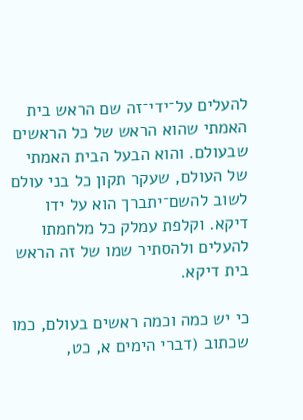להעלים על־ידי־זה שם הראש בית האמתי שהוא הראש של כל הראשים שבעולם. והוא הבעל הבית האמתי של העולם, שעקר תקון כל בני עולם לשוב להשם־יתברך הוא על ידו דיקא. וקלפת עמלק כל מלחמתו להעלים ולהסתיר שמו של זה הראש בית דיקא.

כי יש כמה וכמה ראשים בעולם, כמו שכתוב (דברי הימים א, כט,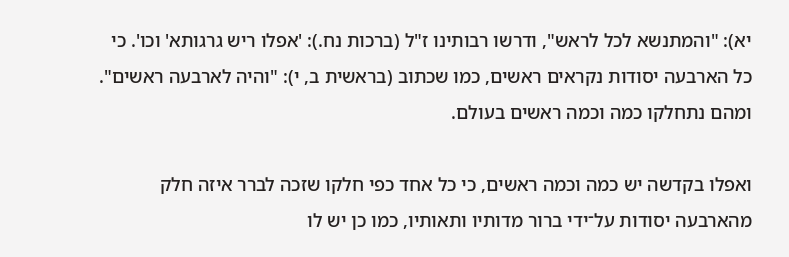יא): "והמתנשא לכל לראש", ודרשו רבותינו ז"ל (ברכות נח.): 'אפלו ריש גרגותא' וכו'. כי כל הארבעה יסודות נקראים ראשים, כמו שכתוב (בראשית ב, י): "והיה לארבעה ראשים". ומהם נתחלקו כמה וכמה ראשים בעולם.

ואפלו בקדשה יש כמה וכמה ראשים, כי כל אחד כפי חלקו שזכה לברר איזה חלק מהארבעה יסודות על־ידי ברור מדותיו ותאותיו, כמו כן יש לו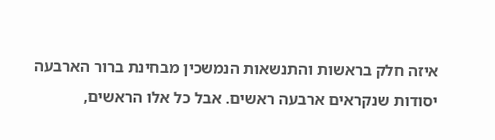איזה חלק בראשות והתנשאות הנמשכין מבחינת ברור הארבעה יסודות שנקראים ארבעה ראשים. אבל כל אלו הראשים,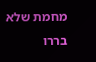מחמת שלא בררו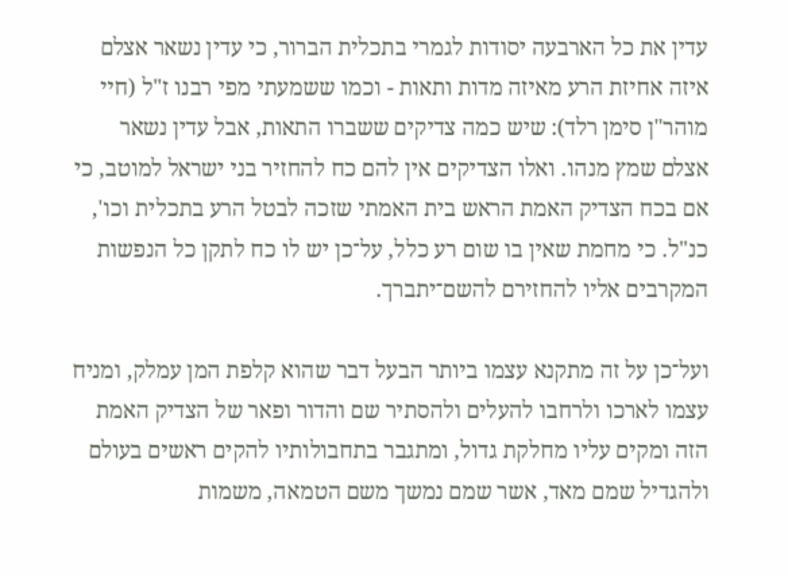עדין את כל הארבעה יסודות לגמרי בתכלית הברור, כי עדין נשאר אצלם איזה אחיזת הרע מאיזה מדות ותאות - וכמו ששמעתי מפי רבנו ז"ל (חיי מוהר"ן סימן רלד): שיש כמה צדיקים ששברו התאות, אבל עדין נשאר אצלם שמץ מנהו. ואלו הצדיקים אין להם כח להחזיר בני ישראל למוטב, כי אם בכח הצדיק האמת הראש בית האמתי שזכה לבטל הרע בתכלית וכו', כנ"ל. כי מחמת שאין בו שום רע כלל, על־כן יש לו כח לתקן כל הנפשות המקרבים אליו להחזירם להשם־יתברך.

ועל־כן על זה מתקנא עצמו ביותר הבעל דבר שהוא קלפת המן עמלק, ומניח עצמו לארכו ולרחבו להעלים ולהסתיר שם והדור ופאר של הצדיק האמת הזה ומקים עליו מחלקת גדול, ומתגבר בתחבולותיו להקים ראשים בעולם ולהגדיל שמם מאד, אשר שמם נמשך משם הטמאה, משמות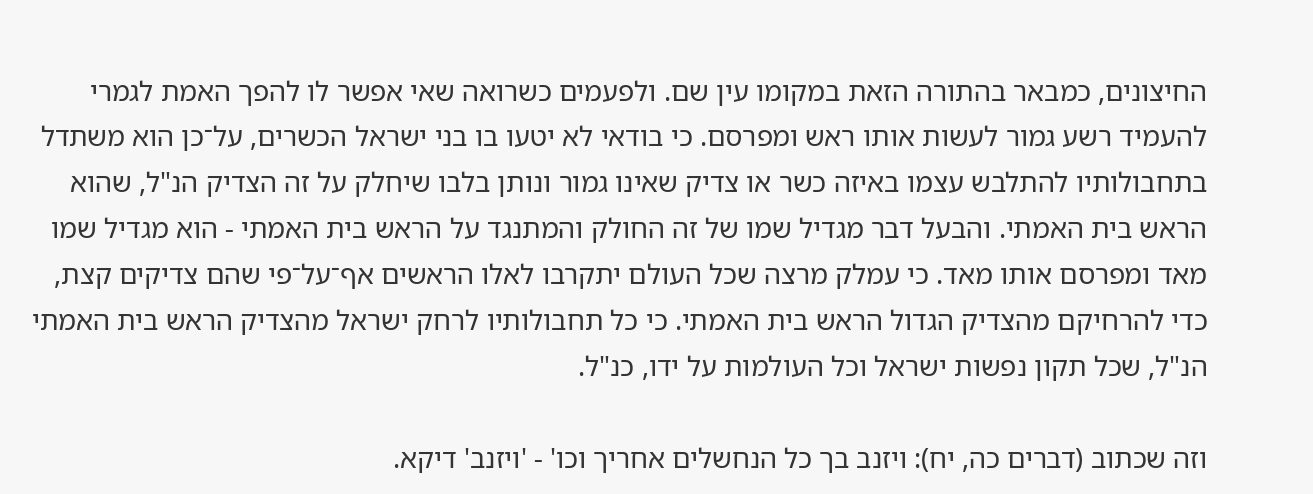החיצונים, כמבאר בהתורה הזאת במקומו עין שם. ולפעמים כשרואה שאי אפשר לו להפך האמת לגמרי להעמיד רשע גמור לעשות אותו ראש ומפרסם. כי בודאי לא יטעו בו בני ישראל הכשרים, על־כן הוא משתדל בתחבולותיו להתלבש עצמו באיזה כשר או צדיק שאינו גמור ונותן בלבו שיחלק על זה הצדיק הנ"ל, שהוא הראש בית האמתי. והבעל דבר מגדיל שמו של זה החולק והמתנגד על הראש בית האמתי - הוא מגדיל שמו מאד ומפרסם אותו מאד. כי עמלק מרצה שכל העולם יתקרבו לאלו הראשים אף־על־פי שהם צדיקים קצת, כדי להרחיקם מהצדיק הגדול הראש בית האמתי. כי כל תחבולותיו לרחק ישראל מהצדיק הראש בית האמתי הנ"ל, שכל תקון נפשות ישראל וכל העולמות על ידו, כנ"ל.

וזה שכתוב (דברים כה, יח): ויזנב בך כל הנחשלים אחריך וכו' - 'ויזנב' דיקא.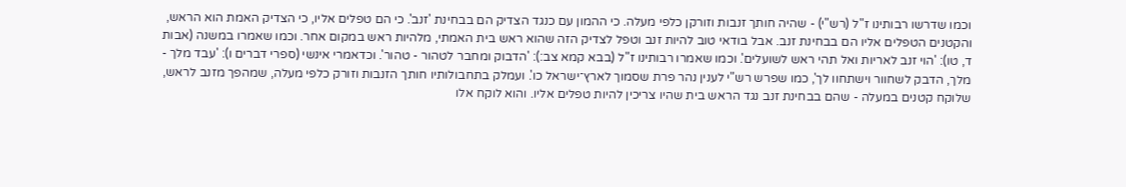וכמו שדרשו רבותינו ז"ל (רש"י) - שהיה חותך זנבות וזורקן כלפי מעלה. כי ההמון עם כנגד הצדיק הם בבחינת 'זנב'. כי הם טפלים אליו, כי הצדיק האמת הוא הראש, והקטנים הטפלים אליו הם בבחינת זנב. אבל בודאי טוב להיות זנב וטפל לצדיק הזה שהוא ראש בית האמתי, מלהיות ראש במקום אחר. וכמו שאמרו במשנה (אבות ד, טו): 'הוי זנב לאריות ואל תהי ראש לשועלים'. וכמו שאמרו רבותינו ז"ל (בבא קמא צב:): 'הדבוק ומחבר לטהור - טהור'. וכדאמרי אינשי (ספרי דברים ו): 'עבד מלך - מלך, הדבק לשחוור וישתחוו לך', כמו שפרש רש"י לענין נהר פרת שסמוך לארץ־ישראל כו'. ועמלק בתחבולותיו חותך הזנבות וזורק כלפי מעלה, שמהפך מזנב לראש, שלוקח קטנים במעלה - שהם בבחינת זנב נגד הראש בית שהיו צריכין להיות טפלים אליו. והוא לוקח אלו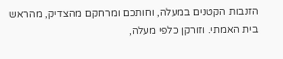הזנבות הקטנים במעלה, וחותכם ומרחקם מהצדיק, מהראש בית האמתי. וזורקן כלפי מעלה,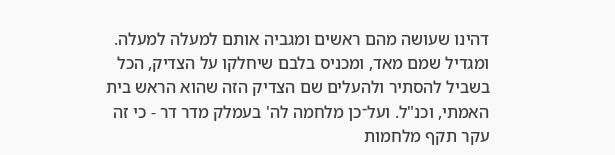דהינו שעושה מהם ראשים ומגביה אותם למעלה למעלה. ומגדיל שמם מאד, ומכניס בלבם שיחלקו על הצדיק, הכל בשביל להסתיר ולהעלים שם הצדיק הזה שהוא הראש בית האמתי, וכנ"ל. ועל־כן מלחמה לה' בעמלק מדר דר - כי זה עקר תקף מלחמות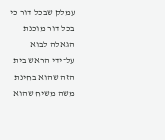עמלק שבכל דור כי בכל דור מוכנת הגאלה לבוא על־ידי הראש בית הזה שהוא בחינת משה משיח שהוא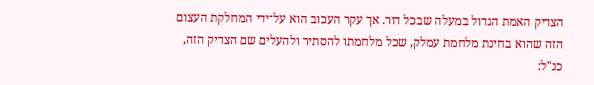הצדיק האמת הגדול במעלה שבכל דור. אך עקר העכוב הוא על־ידי המחלקת העצום הזה שהוא בחינת מלחמת עמלק, שכל מלחמתו להסתיר ולהעלים שם הצדיק הזה, כנ"ל: